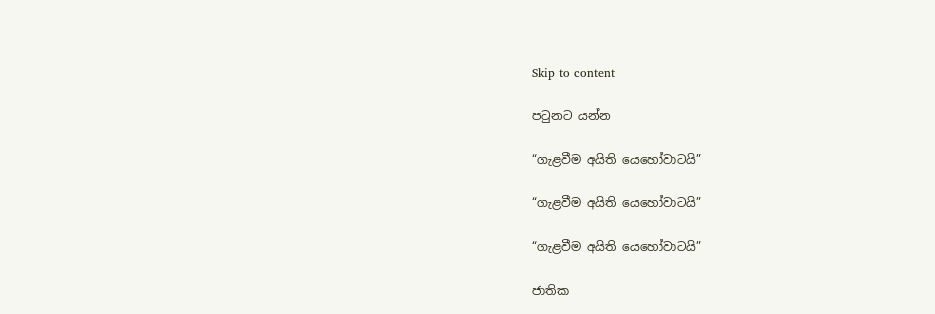Skip to content

පටුනට යන්න

“ගැළවීම අයිති යෙහෝවාටයි”

“ගැළවීම අයිති යෙහෝවාටයි”

“ගැළවීම අයිති යෙහෝවාටයි”

ජාතික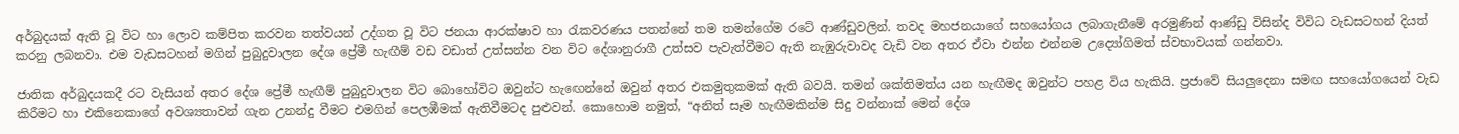අර්බුදයක් ඇති වූ විට හා ලොව කම්පිත කරවන තත්වයන් උද්ගත වූ විට ජනයා ආරක්ෂාව හා රැකවරණය පතන්නේ තම තමන්ගේම රටේ ආණ්ඩුවලින්. තවද මහජනයාගේ සහයෝගය ලබාගැනීමේ අරමුණින් ආණ්ඩු විසින්ද විවිධ වැඩසටහන් දියත් කරනු ලබනවා. එම වැඩසටහන් මගින් පුබුදුවාලන දේශ ප්‍රේමී හැඟීම් වඩ වඩාත් උත්සන්න වන විට දේශානුරාගී උත්සව පැවැත්වීමට ඇති නැඹුරුවාවද වැඩි වන අතර ඒවා එන්න එන්නම උද්‍යෝගිමත් ස්වභාවයක් ගන්නවා.

ජාතික අර්බුදයකදී රට වැසියන් අතර දේශ ප්‍රේමී හැඟීම් පුබුදුවාලන විට බොහෝවිට ඔවුන්ට හැඟෙන්නේ ඔවුන් අතර එකමුතුකමක් ඇති බවයි. තමන් ශක්තිමත්ය යන හැඟීමද ඔවුන්ට පහළ විය හැකියි. ප්‍රජාවේ සියලුදෙනා සමඟ සහයෝගයෙන් වැඩ කිරීමට හා එකිනෙකාගේ අවශ්‍යතාවන් ගැන උනන්දු වීමට එමගින් පෙලඹීමක් ඇතිවීමටද පුළුවන්. කොහොම නමුත්, “අනිත් සෑම හැඟීමකින්ම සිදු වන්නාක් මෙන් දේශ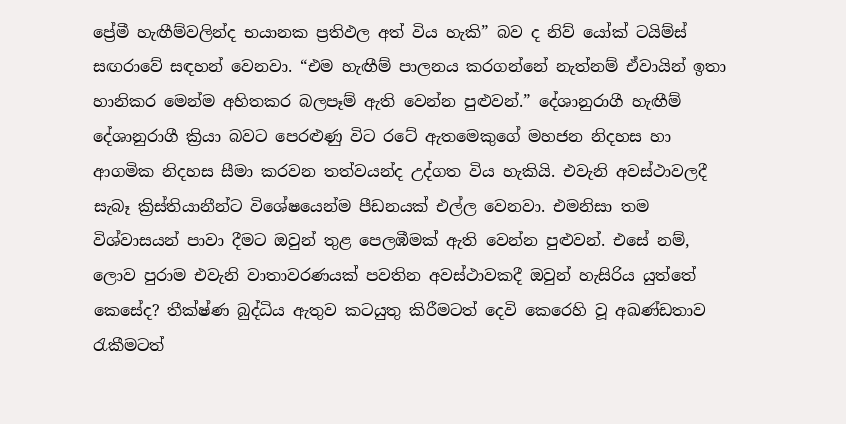ප්‍රේමී හැඟීම්වලින්ද භයානක ප්‍රතිඵල අත් විය හැකි” බව ද නිව් යෝක් ටයිම්ස් සඟරාවේ සඳහන් වෙනවා. “එම හැඟීම් පාලනය කරගන්නේ නැත්නම් ඒවායින් ඉතා හානිකර මෙන්ම අහිතකර බලපෑම් ඇති වෙන්න පුළුවන්.” දේශානුරාගී හැඟීම් දේශානුරාගී ක්‍රියා බවට පෙරළුණු විට රටේ ඇතමෙකුගේ මහජන නිදහස හා ආගමික නිදහස සීමා කරවන තත්වයන්ද උද්ගත විය හැකියි. එවැනි අවස්ථාවලදී සැබෑ ක්‍රිස්තියානීන්ට විශේෂයෙන්ම පීඩනයක් එල්ල වෙනවා. එමනිසා තම විශ්වාසයන් පාවා දීමට ඔවුන් තුළ පෙලඹීමක් ඇති වෙන්න පුළුවන්. එසේ නම්, ලොව පුරාම එවැනි වාතාවරණයක් පවතින අවස්ථාවකදී ඔවුන් හැසිරිය යුත්තේ කෙසේද? තීක්ෂ්ණ බුද්ධිය ඇතුව කටයුතු කිරීමටත් දෙවි කෙරෙහි වූ අඛණ්ඩතාව රැකීමටත්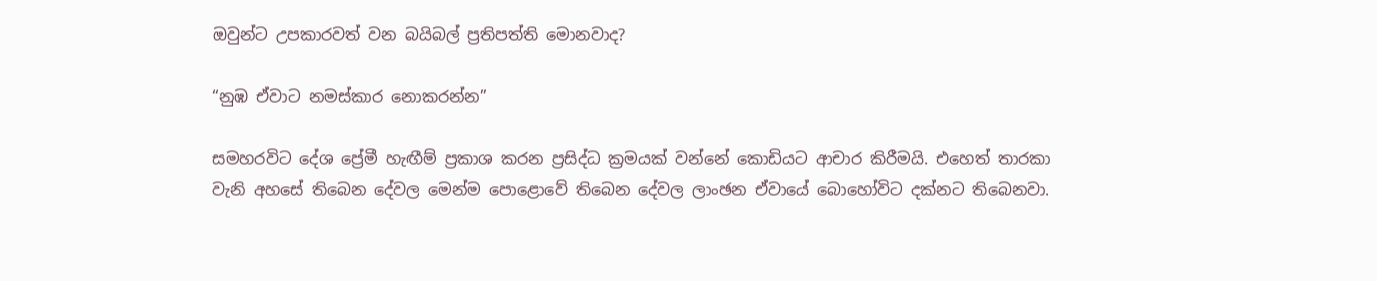ඔවුන්ට උපකාරවත් වන බයිබල් ප්‍රතිපත්ති මොනවාද?

“නුඹ ඒවාට නමස්කාර නොකරන්න”

සමහරවිට දේශ ප්‍රේමී හැඟීම් ප්‍රකාශ කරන ප්‍රසිද්ධ ක්‍රමයක් වන්නේ කොඩියට ආචාර කිරීමයි. එහෙත් තාරකා වැනි අහසේ තිබෙන දේවල මෙන්ම පොළොවේ තිබෙන දේවල ලාංඡන ඒවායේ බොහෝවිට දක්නට තිබෙනවා.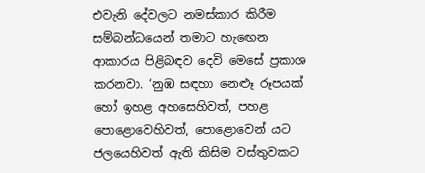එවැනි දේවලට නමස්කාර කිරීම සම්බන්ධයෙන් තමාට හැඟෙන ආකාරය පිළිබඳව දෙවි මෙසේ ප්‍රකාශ කරනවා. ‘නුඹ සඳහා නෙළූ රූපයක් හෝ ඉහළ අහසෙහිවත්, පහළ පොළොවෙහිවත්, පොළොවෙන් යට ජලයෙහිවත් ඇති කිසිම වස්තුවකට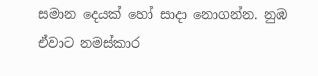සමාන දෙයක් හෝ සාදා නොගන්න. නුඹ ඒවාට නමස්කාර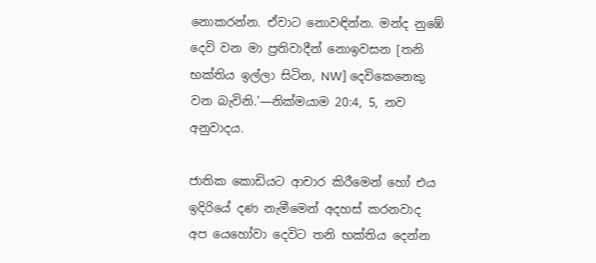නොකරන්න. ඒවාට නොවඳින්න. මන්ද නුඹේ දෙවි වන මා ප්‍රතිවාදීන් නොඉවසන [තනි භක්තිය ඉල්ලා සිටින, NW] දෙවිකෙනෙකු වන බැවිනි.’—නික්මයාම 20:4, 5, නව අනුවාදය.

ජාතික කොඩියට ආචාර කිරීමෙන් හෝ එය ඉදිරියේ දණ නැමීමෙන් අදහස් කරනවාද අප යෙහෝවා දෙවිට තනි භක්තිය දෙන්න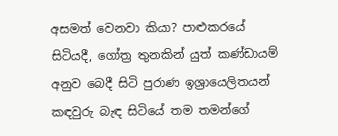අසමත් වෙනවා කියා? පාළුකරයේ සිටියදී, ගෝත්‍ර තුනකින් යුත් කණ්ඩායම් අනුව බෙදී සිටි පුරාණ ඉශ්‍රායෙලිතයන් කඳවුරු බැඳ සිටියේ තම තමන්ගේ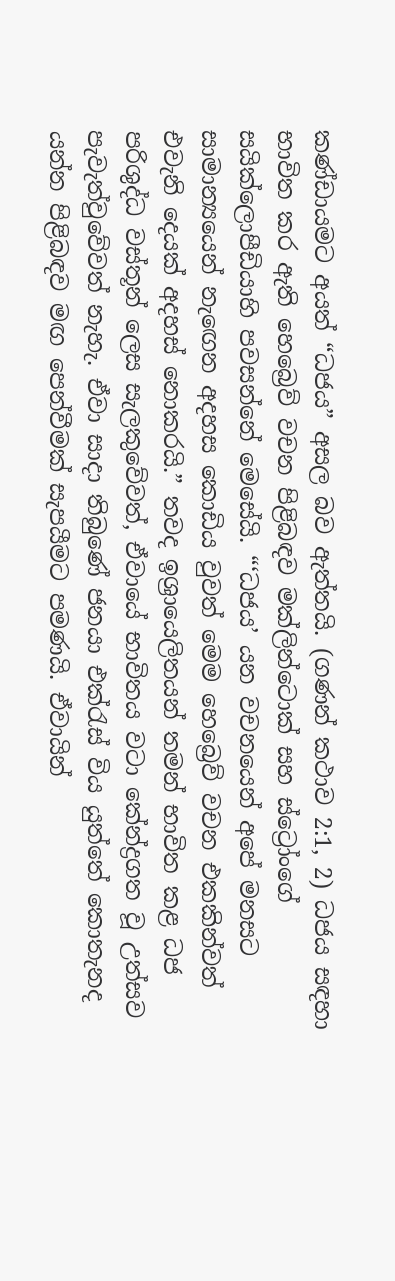කණ්ඩායමට අයත් “ධජය” අසල බව ඇත්තයි. (ගණන් කථාව 2:1, 2) ධජය සඳහා භාවිත කර ඇති හෙබ්‍රෙව් වචන පිළිබඳව මක්ලින්ටොක් සහ ස්ට්‍රෝංගේ සයික්ලොපීඩියාහි පවසන්නේ මෙසේයි. “‘ධජය’ යන වචනයෙන් අපේ මනසට සාමාන්‍යයෙන් නැඟෙන අදහස කොඩිය වුවත් මෙම හෙබ්‍රෙව් වචන එකකින්වත් එවැනි දෙයක් අදහස් නොකරයි.” තවද ඉශ්‍රායෙලිතයන් තමන් භාවිත කළ ධජ පරිශුද්ධ වස්තූන් ලෙස සැලකුවේවත්, ඒවායේ භාවිතය වටා කේන්ද්‍රගත වූ උත්සව පැවැත්වුවේවත් නැහැ. ඒවා සාදා තිබුණේ ජනයා එක්රැස් විය යුත්තේ කොතැනද යන්න පිළිබඳව මඟ පෙන්වීමක් සැපයීමට පමණයි. ඒවායින්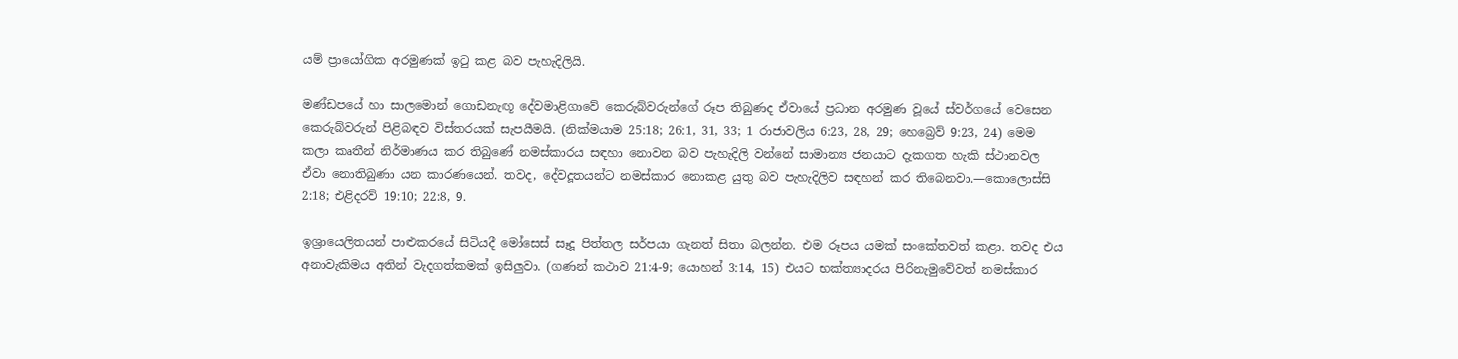යම් ප්‍රායෝගික අරමුණක් ඉටු කළ බව පැහැදිලියි.

මණ්ඩපයේ හා සාලමොන් ගොඩනැඟූ දේවමාළිගාවේ කෙරුබ්වරුන්ගේ රූප තිබුණද ඒවායේ ප්‍රධාන අරමුණ වූයේ ස්වර්ගයේ වෙසෙන කෙරුබ්වරුන් පිළිබඳව විස්තරයක් සැපයීමයි. (නික්මයාම 25:18; 26:1, 31, 33; 1 රාජාවලිය 6:23, 28, 29; හෙබ්‍රෙව් 9:23, 24) මෙම කලා කෘතීන් නිර්මාණය කර තිබුණේ නමස්කාරය සඳහා නොවන බව පැහැදිලි වන්නේ සාමාන්‍ය ජනයාට දැකගත හැකි ස්ථානවල ඒවා නොතිබුණා යන කාරණයෙන්. තවද, දේවදූතයන්ට නමස්කාර නොකළ යුතු බව පැහැදිලිව සඳහන් කර තිබෙනවා.—කොලොස්සි 2:18; එළිදරව් 19:10; 22:8, 9.

ඉශ්‍රායෙලිතයන් පාළුකරයේ සිටියදී මෝසෙස් සෑදූ පිත්තල සර්පයා ගැනත් සිතා බලන්න. එම රූපය යමක් සංකේතවත් කළා. තවද එය අනාවැකිමය අතින් වැදගත්කමක් ඉසිලුවා. (ගණන් කථාව 21:4-9; යොහන් 3:14, 15) එයට භක්ත්‍යාදරය පිරිනැමුවේවත් නමස්කාර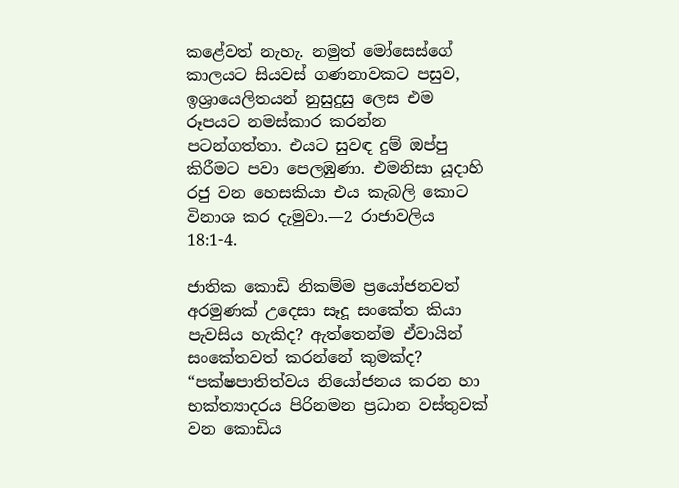කළේවත් නැහැ. නමුත් මෝසෙස්ගේ කාලයට සියවස් ගණනාවකට පසුව, ඉශ්‍රායෙලිතයන් නුසුදුසු ලෙස එම රූපයට නමස්කාර කරන්න පටන්ගත්තා. එයට සුවඳ දුම් ඔප්පු කිරීමට පවා පෙලඹුණා. එමනිසා යූදාහි රජු වන හෙසකියා එය කැබලි කොට විනාශ කර දැමුවා.—2 රාජාවලිය 18:1-4.

ජාතික කොඩි නිකම්ම ප්‍රයෝජනවත් අරමුණක් උදෙසා සෑදූ සංකේත කියා පැවසිය හැකිද? ඇත්තෙන්ම ඒවායින් සංකේතවත් කරන්නේ කුමක්ද? “පක්ෂපාතිත්වය නියෝජනය කරන හා භක්ත්‍යාදරය පිරිනමන ප්‍රධාන වස්තුවක් වන කොඩිය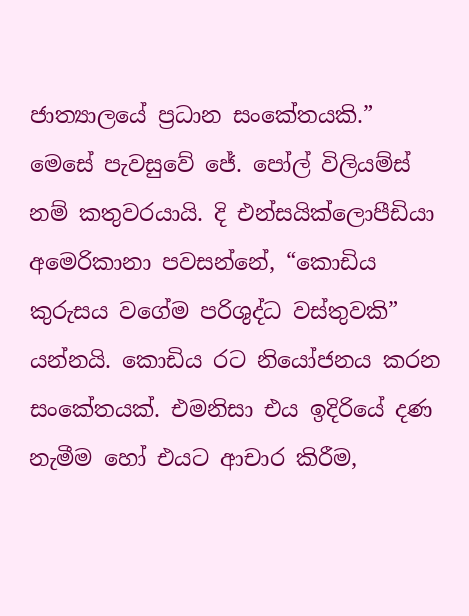ජාත්‍යාලයේ ප්‍රධාන සංකේතයකි.” මෙසේ පැවසුවේ ජේ. පෝල් විලියම්ස් නම් කතුවරයායි. දි එන්සයික්ලොපීඩියා අමෙරිකානා පවසන්නේ, “කොඩිය කුරුසය වගේම පරිශුද්ධ වස්තුවකි” යන්නයි. කොඩිය රට නියෝජනය කරන සංකේතයක්. එමනිසා එය ඉදිරියේ දණ නැමීම හෝ එයට ආචාර කිරීම,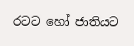රටට හෝ ජාතියට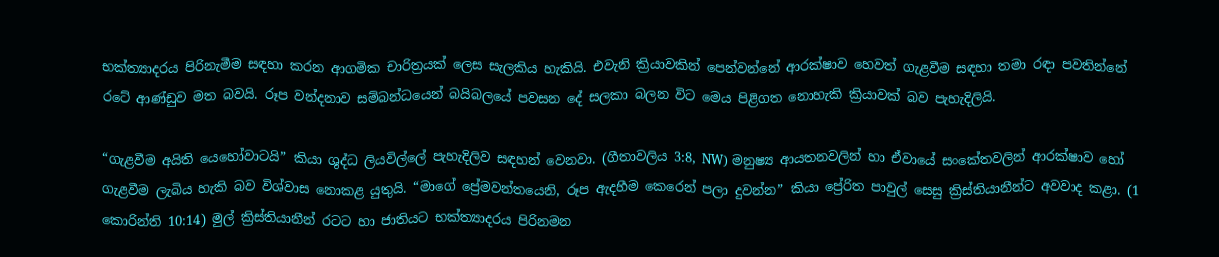භක්ත්‍යාදරය පිරිනැමීම සඳහා කරන ආගමික චාරිත්‍රයක් ලෙස සැලකිය හැකියි. එවැනි ක්‍රියාවකින් පෙන්වන්නේ ආරක්ෂාව හෙවත් ගැළවීම සඳහා තමා රඳා පවතින්නේ රටේ ආණ්ඩුව මත බවයි. රූප වන්දනාව සම්බන්ධයෙන් බයිබලයේ පවසන දේ සලකා බලන විට මෙය පිළිගත නොහැකි ක්‍රියාවක් බව පැහැදිලියි.

“ගැළවීම අයිති යෙහෝවාටයි” කියා ශුද්ධ ලියවිල්ලේ පැහැදිලිව සඳහන් වෙනවා. (ගීතාවලිය 3:8, NW) මනුෂ්‍ය ආයතනවලින් හා ඒවායේ සංකේතවලින් ආරක්ෂාව හෝ ගැළවීම ලැබිය හැකි බව විශ්වාස නොකළ යුතුයි. “මාගේ ප්‍රේමවන්තයෙනි, රූප ඇදහීම කෙරෙන් පලා දුවන්න” කියා ප්‍රේරිත පාවුල් සෙසු ක්‍රිස්තියානීන්ට අවවාද කළා. (1 කොරින්ති 10:14) මුල් ක්‍රිස්තියානීන් රටට හා ජාතියට භක්ත්‍යාදරය පිරිනමන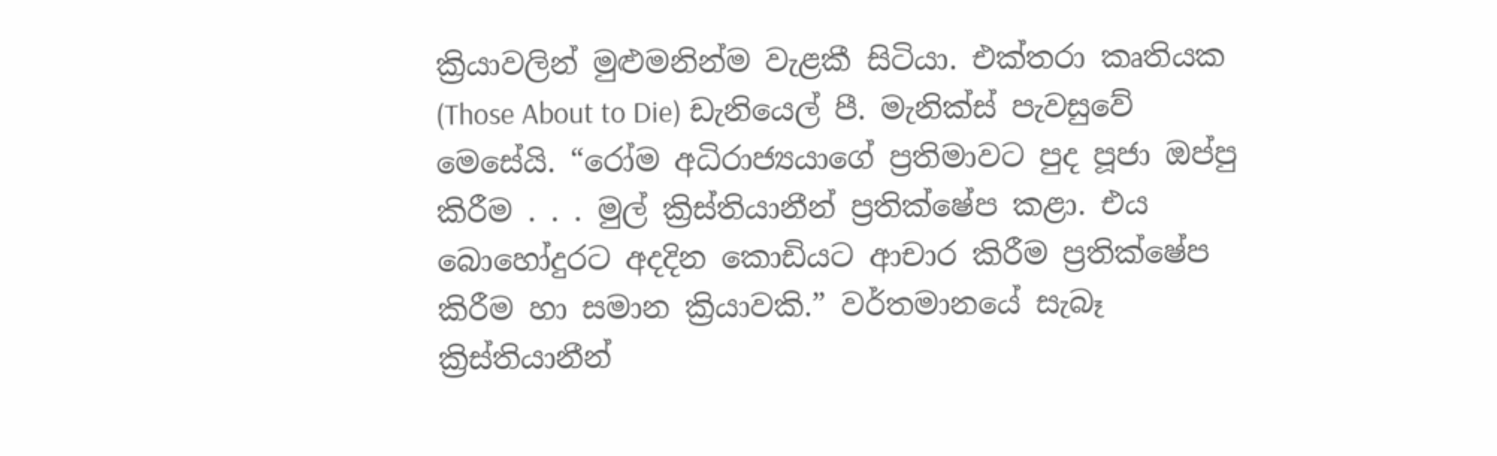ක්‍රියාවලින් මුළුමනින්ම වැළකී සිටියා. එක්තරා කෘතියක (Those About to Die) ඩැනියෙල් පී. මැනික්ස් පැවසුවේ මෙසේයි. “රෝම අධිරාජ්‍යයාගේ ප්‍රතිමාවට පුද පූජා ඔප්පු කිරීම . . . මුල් ක්‍රිස්තියානීන් ප්‍රතික්ෂේප කළා. එය බොහෝදුරට අදදින කොඩියට ආචාර කිරීම ප්‍රතික්ෂේප කිරීම හා සමාන ක්‍රියාවකි.” වර්තමානයේ සැබෑ ක්‍රිස්තියානීන්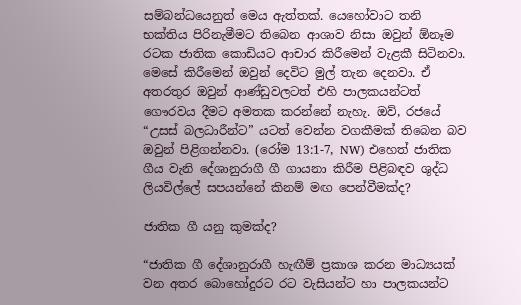සම්බන්ධයෙනුත් මෙය ඇත්තක්. යෙහෝවාට තනි භක්තිය පිරිනැමීමට තිබෙන ආශාව නිසා ඔවුන් ඕනෑම රටක ජාතික කොඩියට ආචාර කිරීමෙන් වැළකී සිටිනවා. මෙසේ කිරීමෙන් ඔවුන් දෙවිට මුල් තැන දෙනවා. ඒ අතරතුර ඔවුන් ආණ්ඩුවලටත් එහි පාලකයන්ටත් ගෞරවය දීමට අමතක කරන්නේ නැහැ. ඔව්, රජයේ “උසස් බලධාරීන්ට” යටත් වෙන්න වගකීමක් තිබෙන බව ඔවුන් පිළිගන්නවා. (රෝම 13:1-7, NW) එහෙත් ජාතික ගීය වැනි දේශානුරාගී ගී ගායනා කිරීම පිළිබඳව ශුද්ධ ලියවිල්ලේ සපයන්නේ කිනම් මඟ පෙන්වීමක්ද?

ජාතික ගී යනු කුමක්ද?

“ජාතික ගී දේශානුරාගී හැඟීම් ප්‍රකාශ කරන මාධ්‍යයක් වන අතර බොහෝදුරට රට වැසියන්ට හා පාලකයන්ට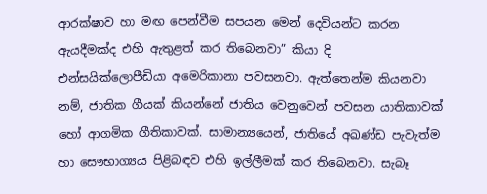ආරක්ෂාව හා මඟ පෙන්වීම සපයන මෙන් දෙවියන්ට කරන ඇයදීමක්ද එහි ඇතුළත් කර තිබෙනවා” කියා දි එන්සයික්ලොපීඩියා අමෙරිකානා පවසනවා. ඇත්තෙන්ම කියනවා නම්, ජාතික ගීයක් කියන්නේ ජාතිය වෙනුවෙන් පවසන යාතිකාවක් හෝ ආගමික ගීතිකාවක්. සාමාන්‍යයෙන්, ජාතියේ අඛණ්ඩ පැවැත්ම හා සෞභාග්‍යය පිළිබඳව එහි ඉල්ලීමක් කර තිබෙනවා. සැබෑ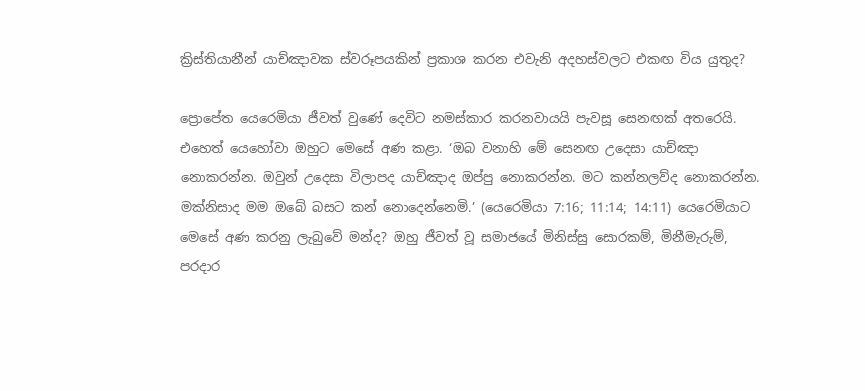ක්‍රිස්තියානීන් යාච්ඤාවක ස්වරූපයකින් ප්‍රකාශ කරන එවැනි අදහස්වලට එකඟ විය යුතුද?

ප්‍රොපේත යෙරෙමියා ජීවත් වුණේ දෙවිට නමස්කාර කරනවායයි පැවසූ සෙනඟක් අතරෙයි. එහෙත් යෙහෝවා ඔහුට මෙසේ අණ කළා. ‘ඔබ වනාහි මේ සෙනඟ උදෙසා යාච්ඤා නොකරන්න. ඔවුන් උදෙසා විලාපද යාච්ඤාද ඔප්පු නොකරන්න. මට කන්නලව්ද නොකරන්න. මක්නිසාද මම ඔබේ බසට කන් නොදෙන්නෙමි.’ (යෙරෙමියා 7:16; 11:14; 14:11) යෙරෙමියාට මෙසේ අණ කරනු ලැබුවේ මන්ද? ඔහු ජීවත් වූ සමාජයේ මිනිස්සු සොරකම්, මිනීමැරුම්, පරදාර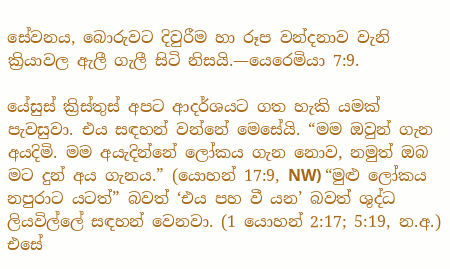සේවනය, බොරුවට දිවුරීම හා රූප වන්දනාව වැනි ක්‍රියාවල ඇලී ගැලී සිටි නිසයි.—යෙරෙමියා 7:9.

යේසුස් ක්‍රිස්තුස් අපට ආදර්ශයට ගත හැකි යමක් පැවසුවා. එය සඳහන් වන්නේ මෙසේයි. “මම ඔවුන් ගැන අයදිමි. මම අයැදින්නේ ලෝකය ගැන නොව, නමුත් ඔබ මට දුන් අය ගැනය.” (යොහන් 17:9, NW) “මුළු ලෝකය නපුරාට යටත්” බවත් ‘එය පහ වී යන’ බවත් ශුද්ධ ලියවිල්ලේ සඳහන් වෙනවා. (1 යොහන් 2:17; 5:19, න.අ.) එසේ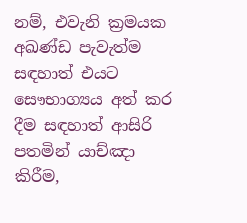නම්, එවැනි ක්‍රමයක අඛණ්ඩ පැවැත්ම සඳහාත් එයට සෞභාග්‍යය අත් කර දීම සඳහාත් ආසිරි පතමින් යාච්ඤා කිරීම,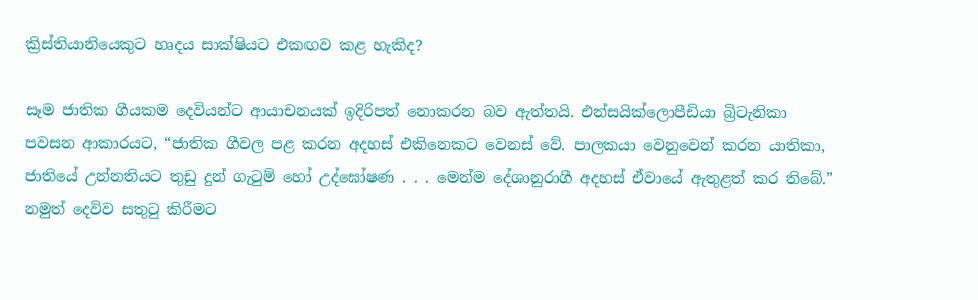ක්‍රිස්තියානියෙකුට හෘදය සාක්ෂියට එකඟව කළ හැකිද?

සෑම ජාතික ගීයකම දෙවියන්ට ආයාචනයක් ඉදිරිපත් නොකරන බව ඇත්තයි. එන්සයික්ලොපීඩියා බ්‍රිටැනිකා පවසන ආකාරයට, “ජාතික ගීවල පළ කරන අදහස් එකිනෙකට වෙනස් වේ. පාලකයා වෙනුවෙන් කරන යාතිකා, ජාතියේ උන්නතියට තුඩු දුන් ගැටුම් හෝ උද්ඝෝෂණ . . . මෙන්ම දේශානුරාගී අදහස් ඒවායේ ඇතුළත් කර තිබේ.” නමුත් දෙවිව සතුටු කිරීමට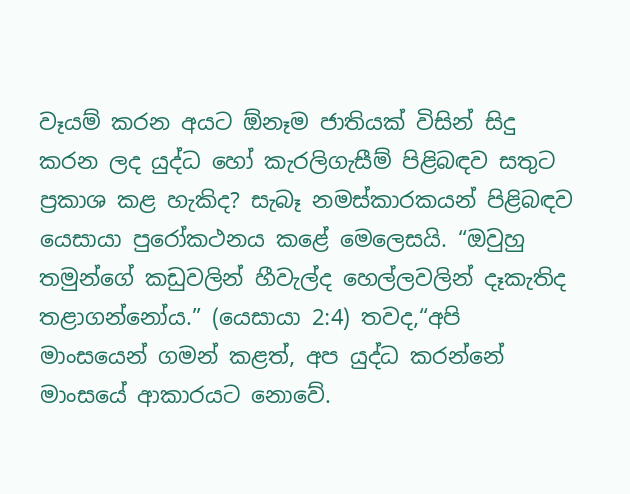වෑයම් කරන අයට ඕනෑම ජාතියක් විසින් සිදු කරන ලද යුද්ධ හෝ කැරලිගැසීම් පිළිබඳව සතුට ප්‍රකාශ කළ හැකිද? සැබෑ නමස්කාරකයන් පිළිබඳව යෙසායා පුරෝකථනය කළේ මෙලෙසයි. “ඔවුහු තමුන්ගේ කඩුවලින් හීවැල්ද හෙල්ලවලින් දෑකැතිද තළාගන්නෝය.” (යෙසායා 2:4) තවද,“අපි මාංසයෙන් ගමන් කළත්, අප යුද්ධ කරන්නේ මාංසයේ ආකාරයට නොවේ.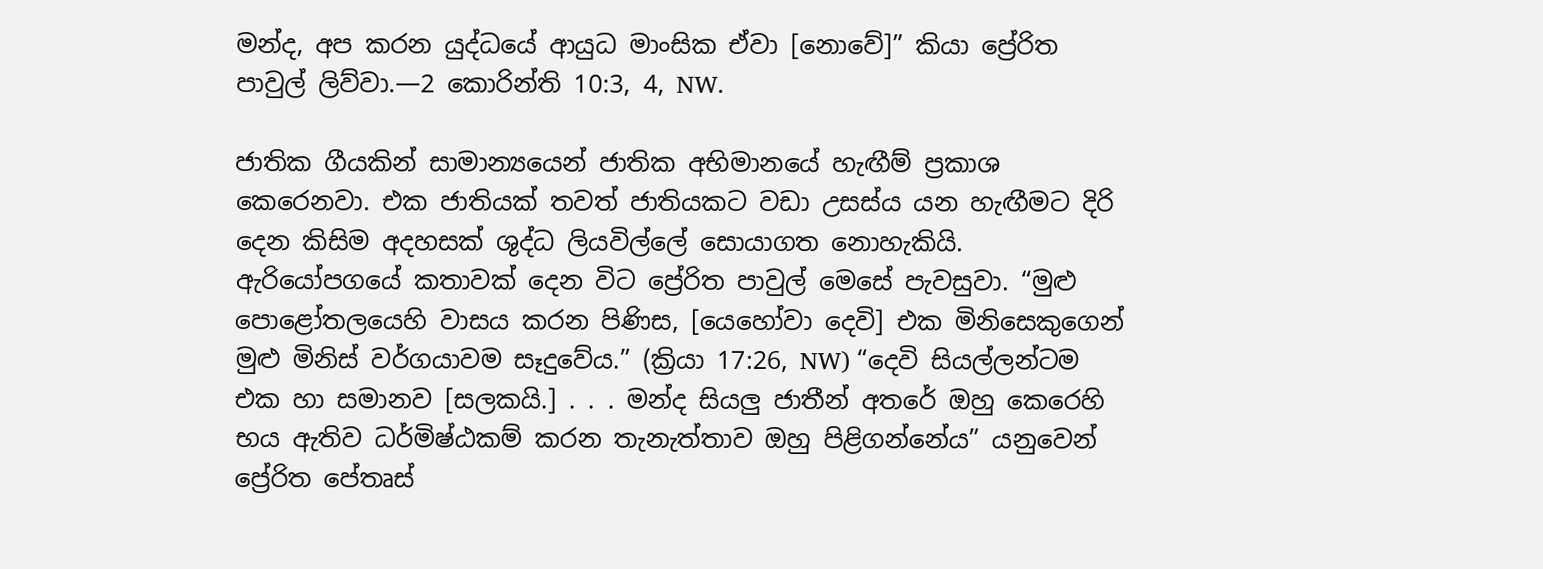මන්ද, අප කරන යුද්ධයේ ආයුධ මාංසික ඒවා [නොවේ]” කියා ප්‍රේරිත පාවුල් ලිව්වා.—2 කොරින්ති 10:3, 4, NW.

ජාතික ගීයකින් සාමාන්‍යයෙන් ජාතික අභිමානයේ හැඟීම් ප්‍රකාශ කෙරෙනවා. එක ජාතියක් තවත් ජාතියකට වඩා උසස්ය යන හැඟීමට දිරි දෙන කිසිම අදහසක් ශුද්ධ ලියවිල්ලේ සොයාගත නොහැකියි. ඇරියෝපගයේ කතාවක් දෙන විට ප්‍රේරිත පාවුල් මෙසේ පැවසුවා. “මුළු පොළෝතලයෙහි වාසය කරන පිණිස, [යෙහෝවා දෙවි] එක මිනිසෙකුගෙන් මුළු මිනිස් වර්ගයාවම සෑදුවේය.” (ක්‍රියා 17:26, NW) “දෙවි සියල්ලන්ටම එක හා සමානව [සලකයි.] . . . මන්ද සියලු ජාතීන් අතරේ ඔහු කෙරෙහි භය ඇතිව ධර්මිෂ්ඨකම් කරන තැනැත්තාව ඔහු පිළිගන්නේය” යනුවෙන් ප්‍රේරිත පේතෘස්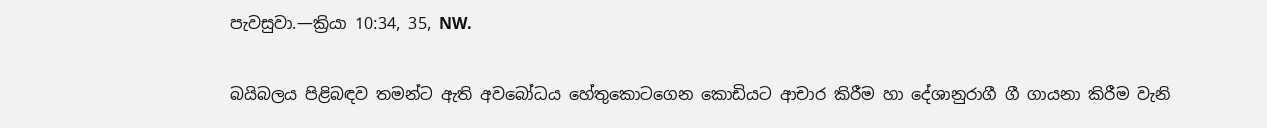පැවසුවා.—ක්‍රියා 10:34, 35, NW.

බයිබලය පිළිබඳව තමන්ට ඇති අවබෝධය හේතුකොටගෙන කොඩියට ආචාර කිරීම හා දේශානුරාගී ගී ගායනා කිරීම වැනි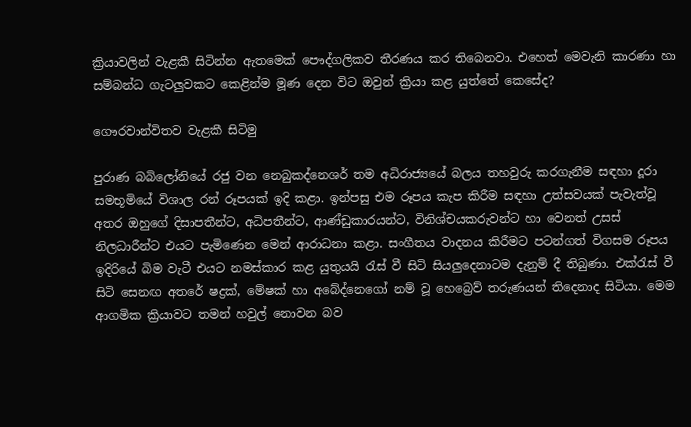ක්‍රියාවලින් වැළකී සිටින්න ඇතමෙක් පෞද්ගලිකව තීරණය කර තිබෙනවා. එහෙත් මෙවැනි කාරණා හා සම්බන්ධ ගැටලුවකට කෙළින්ම මූණ දෙන විට ඔවුන් ක්‍රියා කළ යුත්තේ කෙසේද?

ගෞරවාන්විතව වැළකී සිටිමු

පුරාණ බබිලෝනියේ රජු වන නෙබුකද්නෙශර් තම අධිරාජ්‍යයේ බලය තහවුරු කරගැනීම සඳහා දූරා සමභූමියේ විශාල රන් රූපයක් ඉදි කළා. ඉන්පසු එම රූපය කැප කිරීම සඳහා උත්සවයක් පැවැත්වූ අතර ඔහුගේ දිසාපතීන්ට, අධිපතීන්ට, ආණ්ඩුකාරයන්ට, විනිශ්චයකරුවන්ට හා වෙනත් උසස් නිලධාරීන්ට එයට පැමිණෙන මෙන් ආරාධනා කළා. සංගීතය වාදනය කිරීමට පටන්ගත් විගසම රූපය ඉදිරියේ බිම වැටී එයට නමස්කාර කළ යුතුයයි රැස් වී සිටි සියලුදෙනාටම දැනුම් දී තිබුණා. එක්රැස් වී සිටි සෙනඟ අතරේ ෂද්‍රක්, මේෂක් හා අබේද්නෙගෝ නම් වූ හෙබ්‍රෙව් තරුණයන් තිදෙනාද සිටියා. මෙම ආගමික ක්‍රියාවට තමන් හවුල් නොවන බව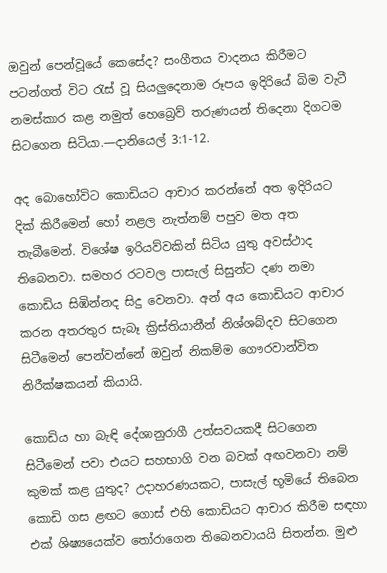ඔවුන් පෙන්වූයේ කෙසේද? සංගීතය වාදනය කිරීමට පටන්ගත් විට රැස් වූ සියලුදෙනාම රූපය ඉදිරියේ බිම වැටී නමස්කාර කළ නමුත් හෙබ්‍රෙව් තරුණයන් තිදෙනා දිගටම සිටගෙන සිටියා.—දානියෙල් 3:1-12.

අද බොහෝවිට කොඩියට ආචාර කරන්නේ අත ඉදිරියට දික් කිරීමෙන් හෝ නළල නැත්නම් පපුව මත අත තැබීමෙන්. විශේෂ ඉරියව්වකින් සිටිය යුතු අවස්ථාද තිබෙනවා. සමහර රටවල පාසැල් සිසුන්ට දණ නමා කොඩිය සිඹින්නද සිදු වෙනවා. අන් අය කොඩියට ආචාර කරන අතරතුර සැබෑ ක්‍රිස්තියානීන් නිශ්ශබ්දව සිටගෙන සිටීමෙන් පෙන්වන්නේ ඔවුන් නිකම්ම ගෞරවාන්විත නිරීක්ෂකයන් කියායි.

කොඩිය හා බැඳි දේශානුරාගී උත්සවයකදී සිටගෙන සිටීමෙන් පවා එයට සහභාගි වන බවක් අඟවනවා නම් කුමක් කළ යුතුද? උදාහරණයකට, පාසැල් භූමියේ තිබෙන කොඩි ගස ළඟට ගොස් එහි කොඩියට ආචාර කිරීම සඳහා එක් ශිෂ්‍යයෙක්ව තෝරාගෙන තිබෙනවායයි සිතන්න. මුළු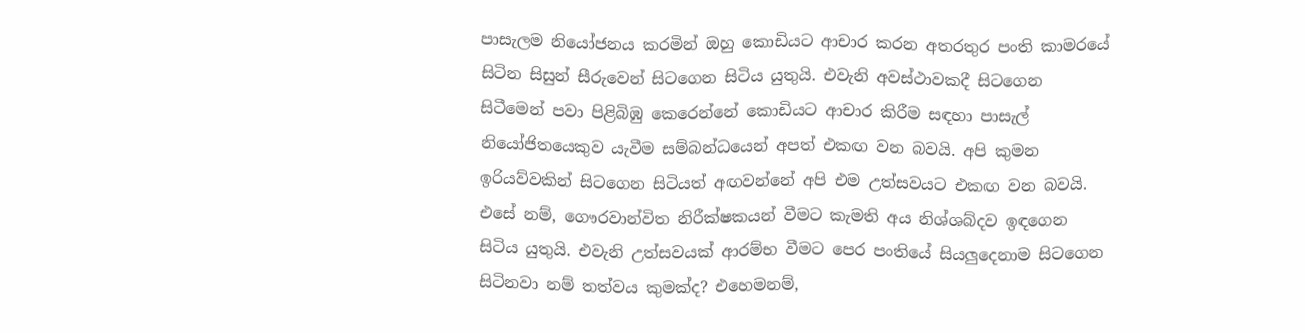පාසැලම නියෝජනය කරමින් ඔහු කොඩියට ආචාර කරන අතරතුර පංති කාමරයේ සිටින සිසුන් සීරුවෙන් සිටගෙන සිටිය යුතුයි. එවැනි අවස්ථාවකදී සිටගෙන සිටීමෙන් පවා පිළිබිඹු කෙරෙන්නේ කොඩියට ආචාර කිරීම සඳහා පාසැල් නියෝජිතයෙකුව යැවීම සම්බන්ධයෙන් අපත් එකඟ වන බවයි. අපි කුමන ඉරියව්වකින් සිටගෙන සිටියත් අඟවන්නේ අපි එම උත්සවයට එකඟ වන බවයි. එසේ නම්, ගෞරවාන්විත නිරීක්ෂකයන් වීමට කැමති අය නිශ්ශබ්දව ඉඳගෙන සිටිය යුතුයි. එවැනි උත්සවයක් ආරම්භ වීමට පෙර පංතියේ සියලුදෙනාම සිටගෙන සිටිනවා නම් තත්වය කුමක්ද? එහෙමනම්,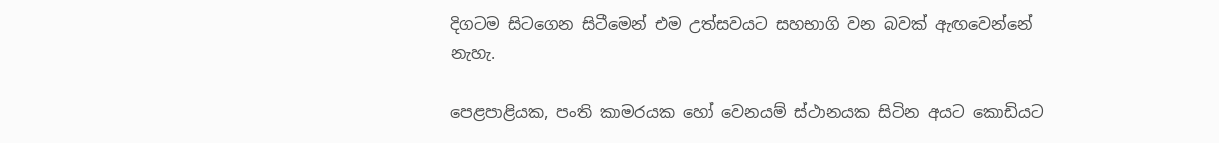දිගටම සිටගෙන සිටීමෙන් එම උත්සවයට සහභාගි වන බවක් ඇඟවෙන්නේ නැහැ.

පෙළපාළියක, පංති කාමරයක හෝ වෙනයම් ස්ථානයක සිටින අයට කොඩියට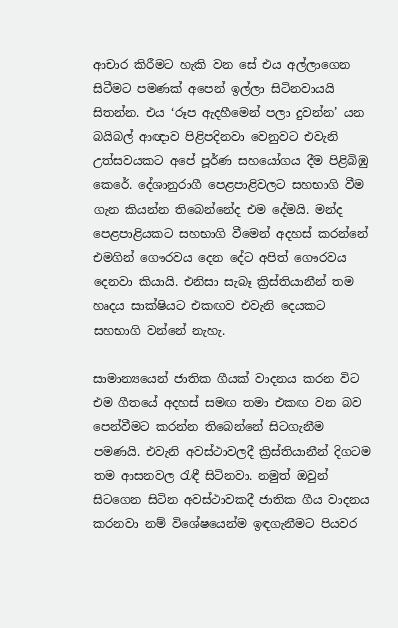ආචාර කිරීමට හැකි වන සේ එය අල්ලාගෙන සිටීමට පමණක් අපෙන් ඉල්ලා සිටිනවායයි සිතන්න. එය ‘රූප ඇදහීමෙන් පලා දුවන්න’ යන බයිබල් ආඥාව පිළිපදිනවා වෙනුවට එවැනි උත්සවයකට අපේ පූර්ණ සහයෝගය දීම පිළිබිඹු කෙරේ. දේශානුරාගී පෙළපාළිවලට සහභාගි වීම ගැන කියන්න තිබෙන්නේද එම දේමයි. මන්ද පෙළපාළියකට සහභාගි වීමෙන් අදහස් කරන්නේ එමගින් ගෞරවය දෙන දේට අපිත් ගෞරවය දෙනවා කියායි. එනිසා සැබෑ ක්‍රිස්තියානීන් තම හෘදය සාක්ෂියට එකඟව එවැනි දෙයකට සහභාගි වන්නේ නැහැ.

සාමාන්‍යයෙන් ජාතික ගීයක් වාදනය කරන විට එම ගීතයේ අදහස් සමඟ තමා එකඟ වන බව පෙන්වීමට කරන්න තිබෙන්නේ සිටගැනීම පමණයි. එවැනි අවස්ථාවලදී ක්‍රිස්තියානීන් දිගටම තම ආසනවල රැඳී සිටිනවා. නමුත් ඔවුන් සිටගෙන සිටින අවස්ථාවකදී ජාතික ගීය වාදනය කරනවා නම් විශේෂයෙන්ම ඉඳගැනීමට පියවර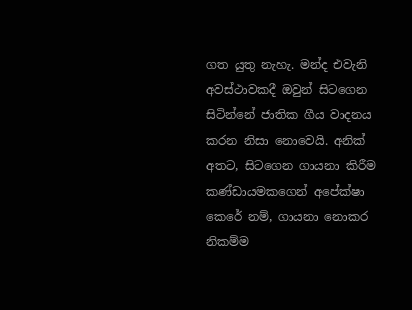ගත යුතු නැහැ. මන්ද එවැනි අවස්ථාවකදී ඔවුන් සිටගෙන සිටින්නේ ජාතික ගීය වාදනය කරන නිසා නොවෙයි. අනික් අතට, සිටගෙන ගායනා කිරීම කණ්ඩායමකගෙන් අපේක්ෂා කෙරේ නම්, ගායනා නොකර නිකම්ම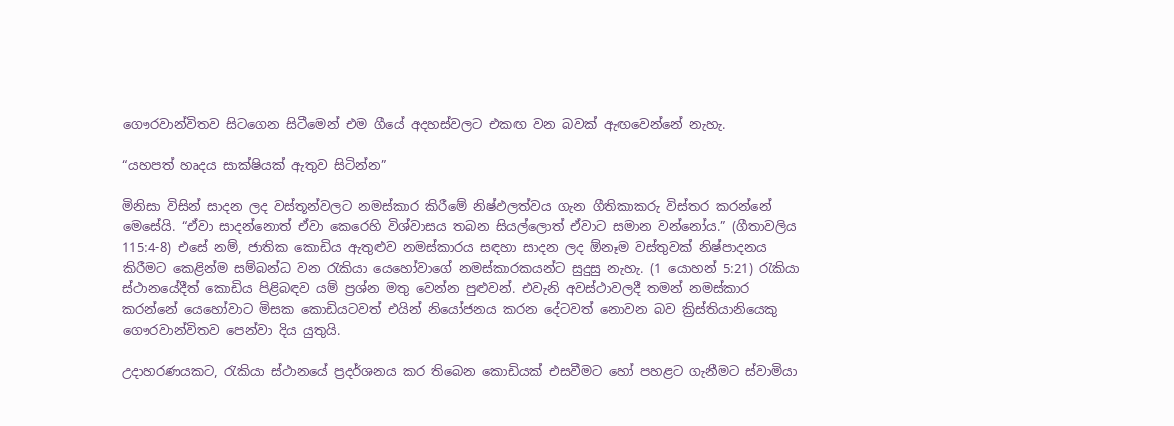ගෞරවාන්විතව සිටගෙන සිටීමෙන් එම ගීයේ අදහස්වලට එකඟ වන බවක් ඇඟවෙන්නේ නැහැ.

“යහපත් හෘදය සාක්ෂියක් ඇතුව සිටින්න”

මිනිසා විසින් සාදන ලද වස්තූන්වලට නමස්කාර කිරීමේ නිෂ්ඵලත්වය ගැන ගීතිකාකරු විස්තර කරන්නේ මෙසේයි. “ඒවා සාදන්නොත් ඒවා කෙරෙහි විශ්වාසය තබන සියල්ලොත් ඒවාට සමාන වන්නෝය.” (ගීතාවලිය 115:4-8) එසේ නම්, ජාතික කොඩිය ඇතුළුව නමස්කාරය සඳහා සාදන ලද ඕනෑම වස්තුවක් නිෂ්පාදනය කිරීමට කෙළින්ම සම්බන්ධ වන රැකියා යෙහෝවාගේ නමස්කාරකයන්ට සුදුසු නැහැ. (1 යොහන් 5:21) රැකියා ස්ථානයේදීත් කොඩිය පිළිබඳව යම් ප්‍රශ්න මතු වෙන්න පුළුවන්. එවැනි අවස්ථාවලදී තමන් නමස්කාර කරන්නේ යෙහෝවාට මිසක කොඩියටවත් එයින් නියෝජනය කරන දේටවත් නොවන බව ක්‍රිස්තියානියෙකු ගෞරවාන්විතව පෙන්වා දිය යුතුයි.

උදාහරණයකට, රැකියා ස්ථානයේ ප්‍රදර්ශනය කර තිබෙන කොඩියක් එසවීමට හෝ පහළට ගැනීමට ස්වාමියා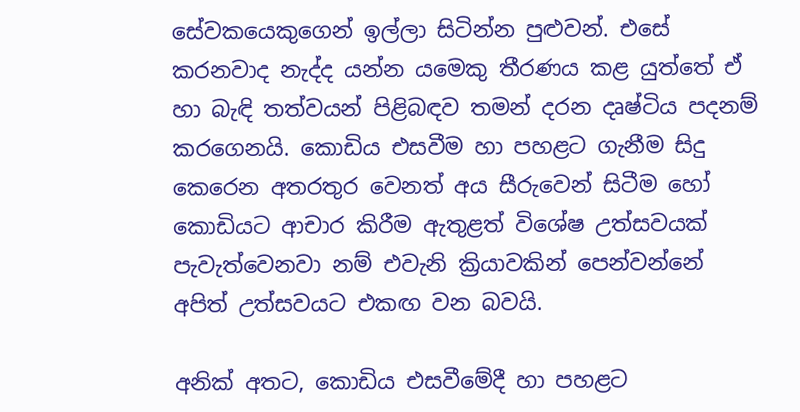සේවකයෙකුගෙන් ඉල්ලා සිටින්න පුළුවන්. එසේ කරනවාද නැද්ද යන්න යමෙකු තීරණය කළ යුත්තේ ඒ හා බැඳි තත්වයන් පිළිබඳව තමන් දරන දෘෂ්ටිය පදනම් කරගෙනයි. කොඩිය එසවීම හා පහළට ගැනීම සිදු කෙරෙන අතරතුර වෙනත් අය සීරුවෙන් සිටීම හෝ කොඩියට ආචාර කිරීම ඇතුළත් විශේෂ උත්සවයක් පැවැත්වෙනවා නම් එවැනි ක්‍රියාවකින් පෙන්වන්නේ අපිත් උත්සවයට එකඟ වන බවයි.

අනික් අතට, කොඩිය එසවීමේදී හා පහළට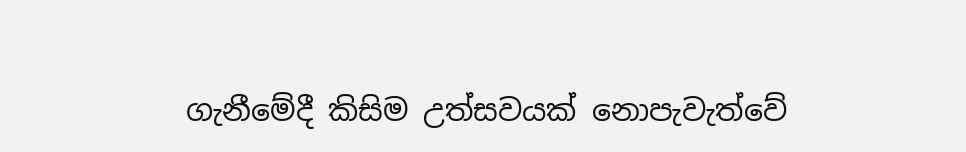ගැනීමේදී කිසිම උත්සවයක් නොපැවැත්වේ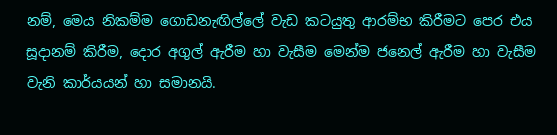නම්, මෙය නිකම්ම ගොඩනැඟිල්ලේ වැඩ කටයුතු ආරම්භ කිරීමට පෙර එය සූදානම් කිරීම, දොර අගුල් ඇරීම හා වැසීම මෙන්ම ජනෙල් ඇරීම හා වැසීම වැනි කාර්යයන් හා සමානයි.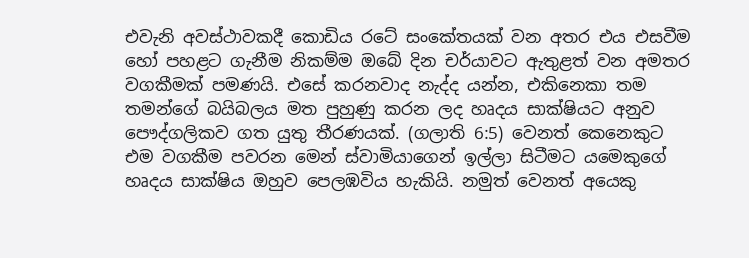එවැනි අවස්ථාවකදී කොඩිය රටේ සංකේතයක් වන අතර එය එසවීම හෝ පහළට ගැනීම නිකම්ම ඔබේ දින චර්යාවට ඇතුළත් වන අමතර වගකීමක් පමණයි. එසේ කරනවාද නැද්ද යන්න, එකිනෙකා තම තමන්ගේ බයිබලය මත පුහුණු කරන ලද හෘදය සාක්ෂියට අනුව පෞද්ගලිකව ගත යුතු තීරණයක්. (ගලාති 6:5) වෙනත් කෙනෙකුට එම වගකීම පවරන මෙන් ස්වාමියාගෙන් ඉල්ලා සිටීමට යමෙකුගේ හෘදය සාක්ෂිය ඔහුව පෙලඹවිය හැකියි. නමුත් වෙනත් අයෙකු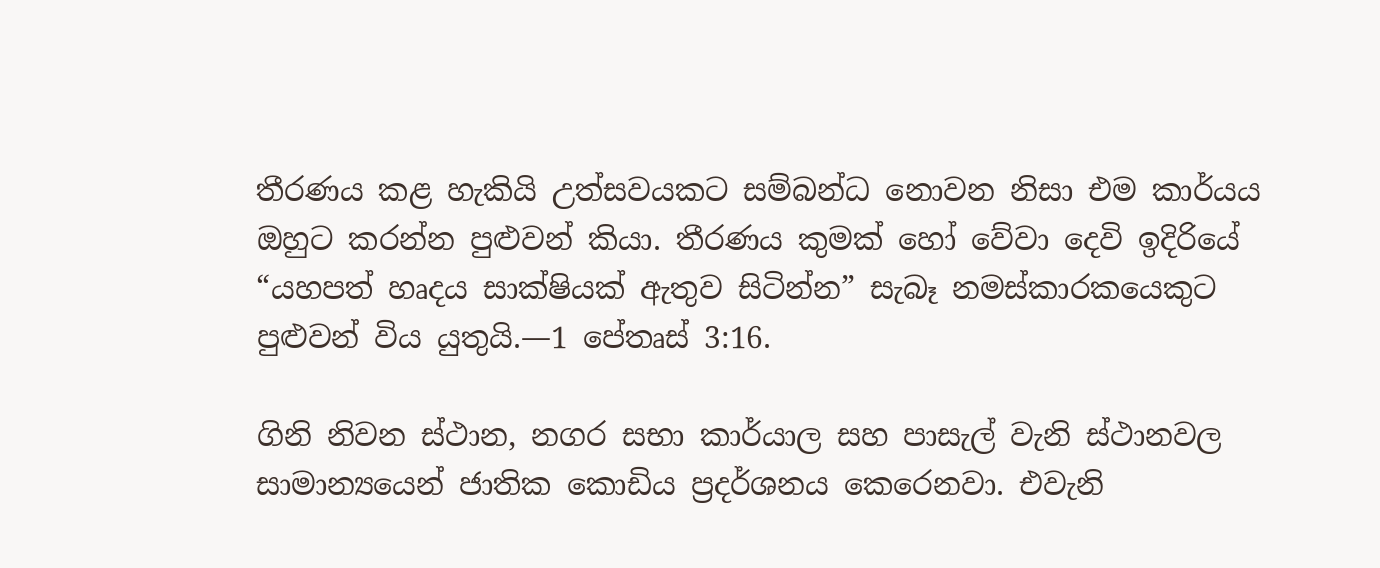තීරණය කළ හැකියි උත්සවයකට සම්බන්ධ නොවන නිසා එම කාර්යය ඔහුට කරන්න පුළුවන් කියා. තීරණය කුමක් හෝ වේවා දෙවි ඉදිරියේ “යහපත් හෘදය සාක්ෂියක් ඇතුව සිටින්න” සැබෑ නමස්කාරකයෙකුට පුළුවන් විය යුතුයි.—1 පේතෘස් 3:16.

ගිනි නිවන ස්ථාන, නගර සභා කාර්යාල සහ පාසැල් වැනි ස්ථානවල සාමාන්‍යයෙන් ජාතික කොඩිය ප්‍රදර්ශනය කෙරෙනවා. එවැනි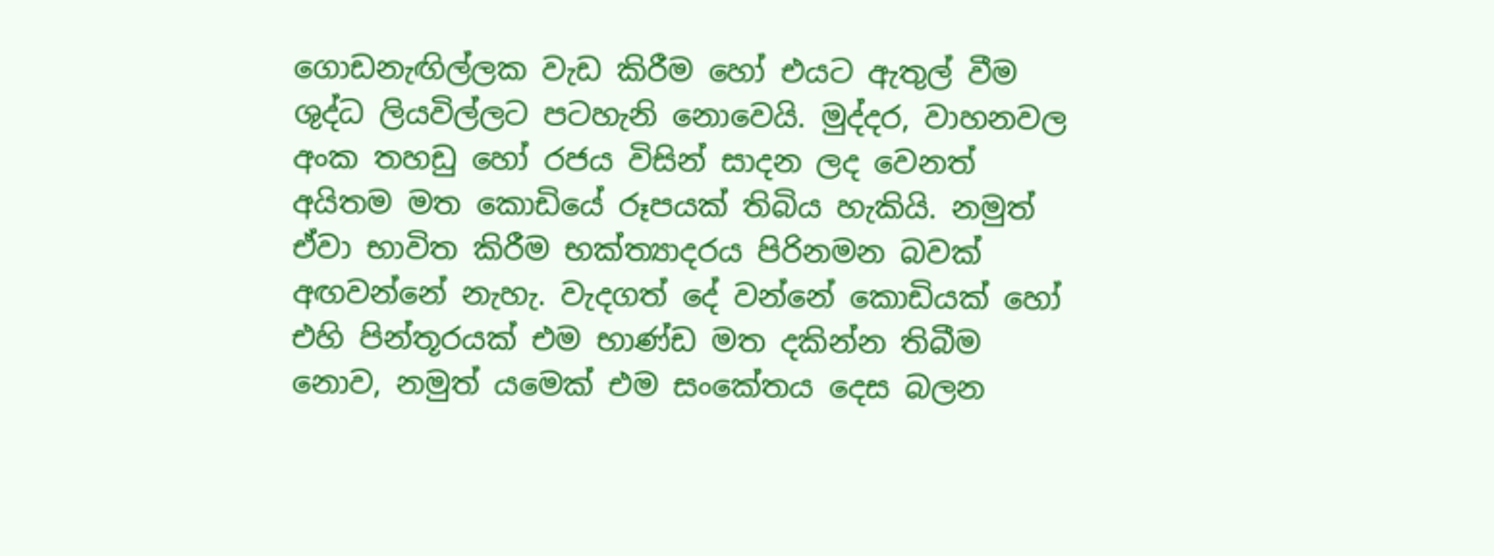ගොඩනැඟිල්ලක වැඩ කිරීම හෝ එයට ඇතුල් වීම ශුද්ධ ලියවිල්ලට පටහැනි නොවෙයි. මුද්දර, වාහනවල අංක තහඩු හෝ රජය විසින් සාදන ලද වෙනත් අයිතම මත කොඩියේ රූපයක් තිබිය හැකියි. නමුත් ඒවා භාවිත කිරීම භක්ත්‍යාදරය පිරිනමන බවක් අඟවන්නේ නැහැ. වැදගත් දේ වන්නේ කොඩියක් හෝ එහි පින්තූරයක් එම භාණ්ඩ මත දකින්න තිබීම නොව, නමුත් යමෙක් එම සංකේතය දෙස බලන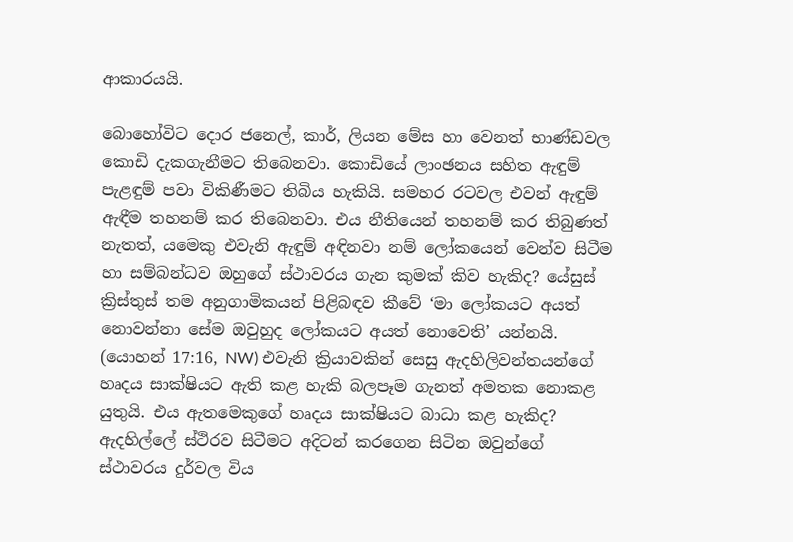ආකාරයයි.

බොහෝවිට දොර ජනෙල්, කාර්, ලියන මේස හා වෙනත් භාණ්ඩවල කොඩි දැකගැනීමට තිබෙනවා. කොඩියේ ලාංඡනය සහිත ඇඳුම් පැළඳුම් පවා විකිණීමට තිබිය හැකියි. සමහර රටවල එවන් ඇඳුම් ඇඳීම තහනම් කර තිබෙනවා. එය නීතියෙන් තහනම් කර තිබුණත් නැතත්, යමෙකු එවැනි ඇඳුම් අඳිනවා නම් ලෝකයෙන් වෙන්ව සිටීම හා සම්බන්ධව ඔහුගේ ස්ථාවරය ගැන කුමක් කිව හැකිද? යේසුස් ක්‍රිස්තුස් තම අනුගාමිකයන් පිළිබඳව කීවේ ‘මා ලෝකයට අයත් නොවන්නා සේම ඔවුහුද ලෝකයට අයත් නොවෙති’ යන්නයි. (යොහන් 17:16, NW) එවැනි ක්‍රියාවකින් සෙසු ඇදහිලිවන්තයන්ගේ හෘදය සාක්ෂියට ඇති කළ හැකි බලපෑම ගැනත් අමතක නොකළ යුතුයි. එය ඇතමෙකුගේ හෘදය සාක්ෂියට බාධා කළ හැකිද? ඇදහිල්ලේ ස්ථිරව සිටීමට අදිටන් කරගෙන සිටින ඔවුන්ගේ ස්ථාවරය දුර්වල විය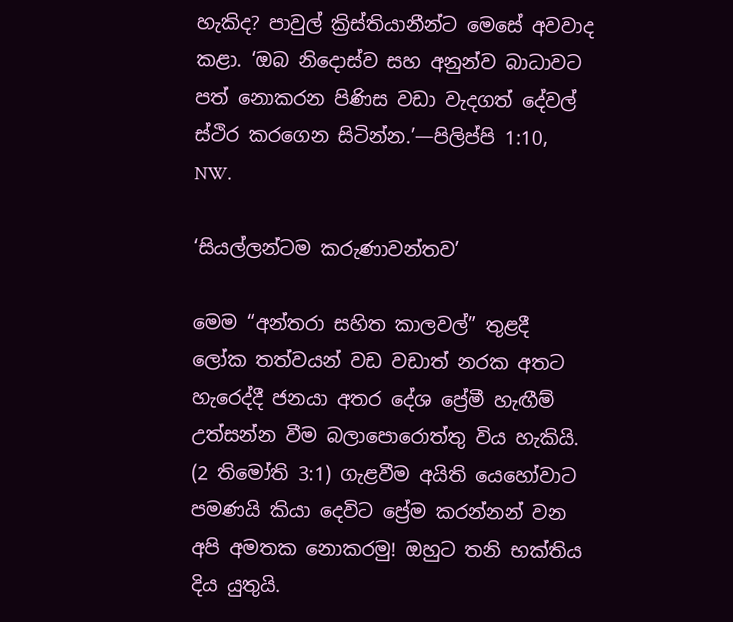හැකිද? පාවුල් ක්‍රිස්තියානීන්ට මෙසේ අවවාද කළා. ‘ඔබ නිදොස්ව සහ අනුන්ව බාධාවට පත් නොකරන පිණිස වඩා වැදගත් දේවල් ස්ථිර කරගෙන සිටින්න.’—පිලිප්පි 1:10, NW.

‘සියල්ලන්ටම කරුණාවන්තව’

මෙම “අන්තරා සහිත කාලවල්” තුළදී ලෝක තත්වයන් වඩ වඩාත් නරක අතට හැරෙද්දී ජනයා අතර දේශ ප්‍රේමී හැඟීම් උත්සන්න වීම බලාපොරොත්තු විය හැකියි. (2 තිමෝති 3:1) ගැළවීම අයිති යෙහෝවාට පමණයි කියා දෙවිට ප්‍රේම කරන්නන් වන අපි අමතක නොකරමු! ඔහුට තනි භක්තිය දිය යුතුයි.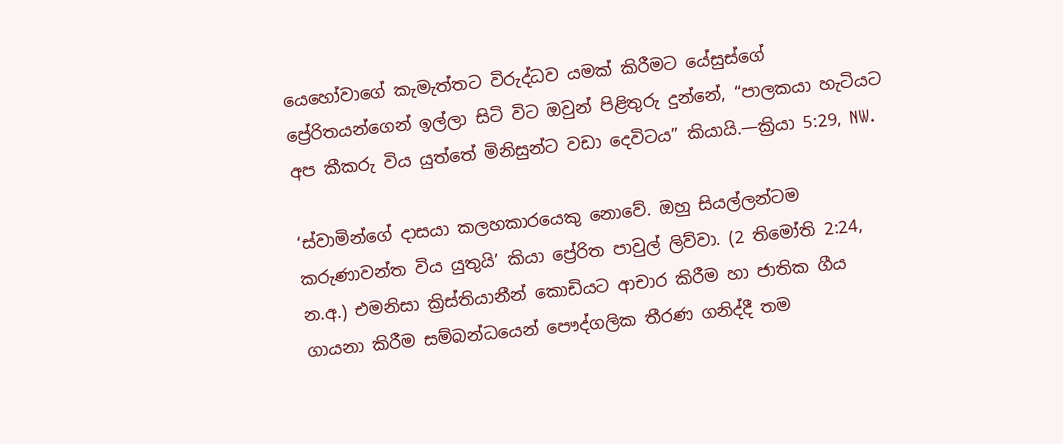යෙහෝවාගේ කැමැත්තට විරුද්ධව යමක් කිරීමට යේසුස්ගේ ප්‍රේරිතයන්ගෙන් ඉල්ලා සිටි විට ඔවුන් පිළිතුරු දුන්නේ, “පාලකයා හැටියට අප කීකරු විය යුත්තේ මිනිසුන්ට වඩා දෙවිටය” කියායි.—ක්‍රියා 5:29, NW.

‘ස්වාමින්ගේ දාසයා කලහකාරයෙකු නොවේ. ඔහු සියල්ලන්ටම කරුණාවන්ත විය යුතුයි’ කියා ප්‍රේරිත පාවුල් ලිව්වා. (2 තිමෝති 2:24, න.අ.) එමනිසා ක්‍රිස්තියානීන් කොඩියට ආචාර කිරීම හා ජාතික ගීය ගායනා කිරීම සම්බන්ධයෙන් පෞද්ගලික තීරණ ගනිද්දී තම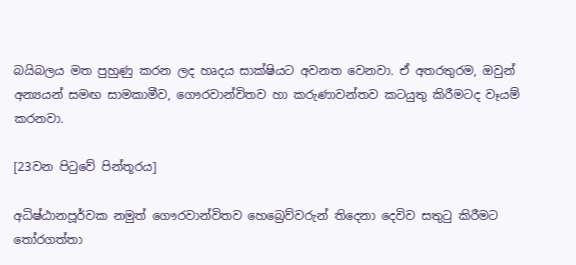බයිබලය මත පුහුණු කරන ලද හෘදය සාක්ෂියට අවනත වෙනවා. ඒ අතරතුරම, ඔවුන් අන්‍යයන් සමඟ සාමකාමීව, ගෞරවාන්විතව හා කරුණාවන්තව කටයුතු කිරීමටද වෑයම් කරනවා.

[23වන පිටුවේ පින්තූරය]

අධිෂ්ඨානපූර්වක නමුත් ගෞරවාන්විතව හෙබ්‍රෙව්වරුන් තිදෙනා දෙවිව සතුටු කිරීමට තෝරගත්තා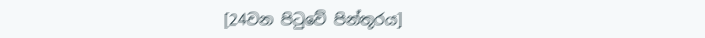[24වන පිටුවේ පින්තූරය]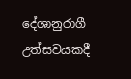දේශානුරාගී උත්සවයකදී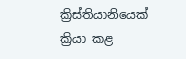ක්‍රිස්තියානියෙක් ක්‍රියා කළ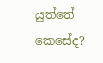යුත්තේ කෙසේද?